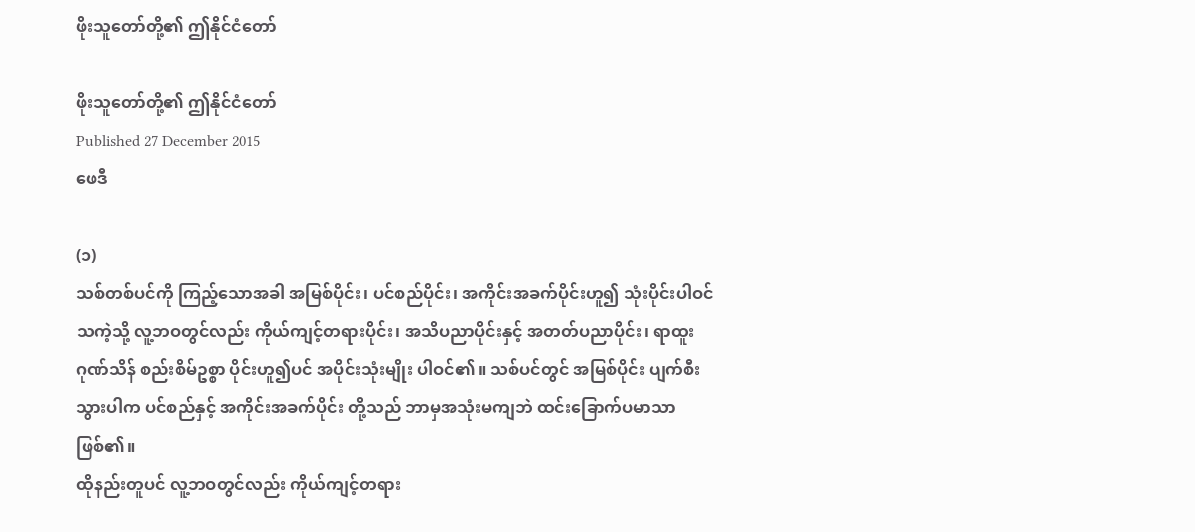ဖိုးသူတော်တို့၏ ဤနိုင်ငံတော်

ဖိုးသူတော်တို့၏ ဤနိုင်ငံတော်
Published 27 December 2015
ဖေဒီ

(၁)
သစ်တစ်ပင်ကို ကြည့်သောအခါ အမြစ်ပိုင်း၊ ပင်စည်ပိုင်း၊ အကိုင်းအခက်ပိုင်းဟူ၍ သုံးပိုင်းပါဝင် သကဲ့သို့ လူ့ဘဝတွင်လည်း ကိုယ်ကျင့်တရားပိုင်း၊ အသိပညာပိုင်းနှင့် အတတ်ပညာပိုင်း၊ ရာထူးဂုဏ်သိန် စည်းစိမ်ဥစ္စာ ပိုင်းဟူ၍ပင် အပိုင်းသုံးမျိုး ပါဝင်၏။ သစ်ပင်တွင် အမြစ်ပိုင်း ပျက်စီးသွားပါက ပင်စည်နှင့် အကိုင်းအခက်ပိုင်း တို့သည် ဘာမှအသုံးမကျဘဲ ထင်းခြောက်ပမာသာ ဖြစ်၏။
ထိုနည်းတူပင် လူ့ဘဝတွင်လည်း ကိုယ်ကျင့်တရား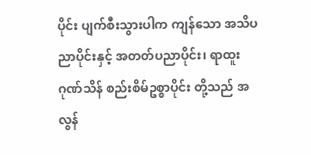ပိုင်း ပျက်စီးသွားပါက ကျန်သော အသိပညာပိုင်းနှင့် အတတ်ပညာပိုင်း၊ ရာထူး ဂုဏ်သိန် စည်းစိမ်ဥစ္စာပိုင်း တို့သည် အလွန်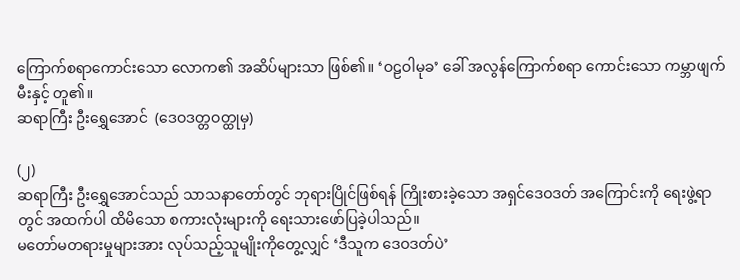ကြောက်စရာကောင်းသော လောက၏ အဆိပ်များသာ ဖြစ်၏။ ‘ဝဠဝါမုခ’ ခေါ် အလွန်ကြောက်စရာ ကောင်းသော ကမ္ဘာဖျက်မီးနှင့် တူ၏။
ဆရာကြီး ဦးရွှေအောင်  (ဒေဝဒတ္တဝတ္ထုမှ)

(၂)
ဆရာကြီး ဦးရွှေအောင်သည် သာသနာတော်တွင် ဘုရားပြိုင်ဖြစ်ရန် ကြိုးစားခဲ့သော အရှင်ဒေဝဒတ် အကြောင်းကို ရေးဖွဲ့ရာတွင် အထက်ပါ ထိမိသော စကားလုံးများကို ရေးသားဖော်ပြခဲ့ပါသည်။
မတော်မတရားမှုများအား လုပ်သည့်သူမျိုးကိုတွေ့လျှင် ‘ဒီသူက ဒေဝဒတ်ပဲ’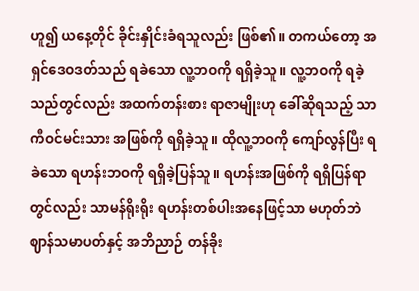ဟူ၍ ယနေ့တိုင် ခိုင်းနှိုင်းခံရသူလည်း ဖြစ်၏။ တကယ်တော့ အရှင်ဒေဝဒတ်သည် ရခဲသော လူ့ဘဝကို ရရှိခဲ့သူ။ လူ့ဘဝကို ရခဲ့သည်တွင်လည်း အထက်တန်းစား ရာဇာမျိုးဟု ခေါ်ဆိုရသည့် သာကီဝင်မင်းသား အဖြစ်ကို ရရှိခဲ့သူ။ ထိုလူ့ဘဝကို ကျော်လွန်ပြီး ရခဲသော ရဟန်းဘဝကို ရရှိခဲ့ပြန်သူ။ ရဟန်းအဖြစ်ကို ရရှိပြန်ရာတွင်လည်း သာမန်ရိုးရိုး ရဟန်းတစ်ပါးအနေဖြင့်သာ မဟုတ်ဘဲ ဈာန်သမာပတ်နှင့် အဘိညာဉ် တန်ခိုး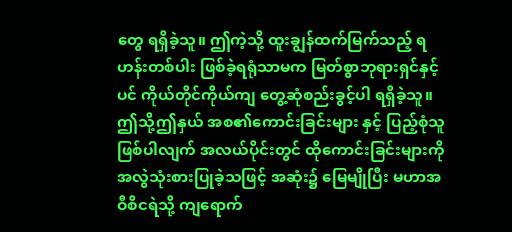တွေ ရရှိခဲ့သူ။ ဤကဲ့သို့ ထူးချွန်ထက်မြက်သည့် ရဟန်းတစ်ပါး ဖြစ်ခဲ့ရရုံသာမက မြတ်စွာဘုရားရှင်နှင့်ပင် ကိုယ်တိုင်ကိုယ်ကျ တွေ့ဆုံစည်းခွင့်ပါ ရရှိခဲ့သူ။
ဤသို့ဤနှယ် အစ၏ကောင်းခြင်းများ နှင့် ပြည့်စုံသူဖြစ်ပါလျက် အလယ်ပိုင်းတွင် ထိုကောင်းခြင်းများကို အလွဲသုံးစားပြုခဲ့သဖြင့် အဆုံး၌ မြေမျိုပြီး မဟာအဝီစိငရဲသို့ ကျရောက်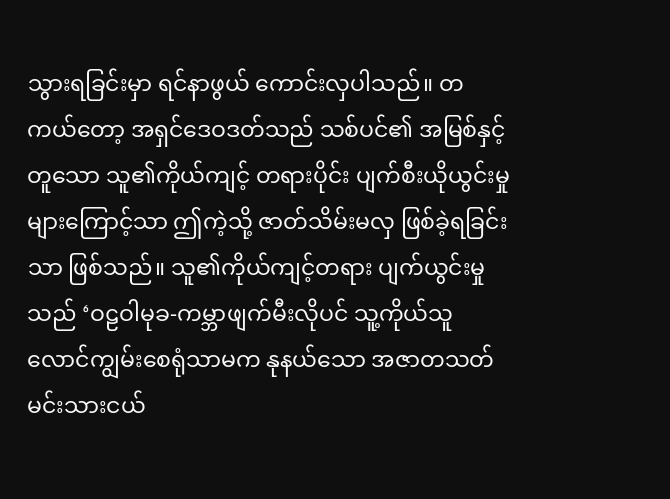သွားရခြင်းမှာ ရင်နာဖွယ် ကောင်းလှပါသည်။ တကယ်တော့ အရှင်ဒေဝဒတ်သည် သစ်ပင်၏ အမြစ်နှင့်တူသော သူ၏ကိုယ်ကျင့် တရားပိုင်း ပျက်စီးယိုယွင်းမှုများကြောင့်သာ ဤကဲ့သို့ ဇာတ်သိမ်းမလှ ဖြစ်ခဲ့ရခြင်းသာ ဖြစ်သည်။ သူ၏ကိုယ်ကျင့်တရား ပျက်ယွင်းမှုသည် ‘ဝဠဝါမုခ-ကမ္ဘာဖျက်မီးလိုပင် သူ့ကိုယ်သူ လောင်ကျွမ်းစေရုံသာမက နုနယ်သော အဇာတသတ် မင်းသားငယ်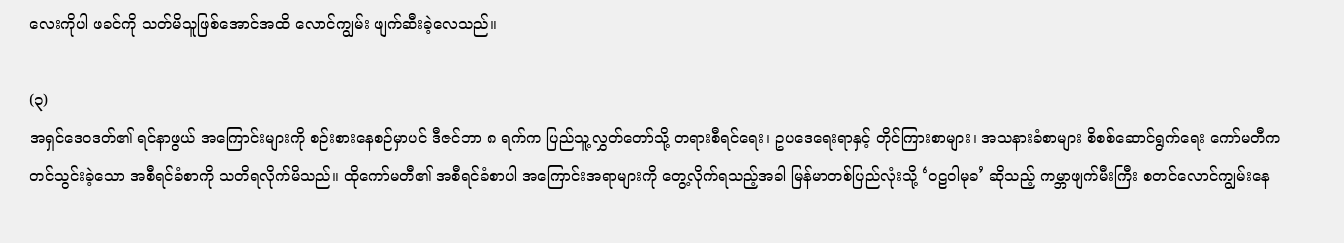လေးကိုပါ ဖခင်ကို သတ်မိသူဖြစ်အောင်အထိ လောင်ကျွမ်း ဖျက်ဆီးခဲ့လေသည်။

(၃)
အရှင်ဒေဝဒတ်၏ ရင်နာဖွယ် အကြောင်းများကို စဉ်းစားနေစဉ်မှာပင် ဒီဇင်ဘာ ၈ ရက်က ပြည်သူ့လွှတ်တော်သို့ တရားစီရင်ရေး၊ ဥပဒေရေးရာနှင့် တိုင်ကြားစာများ၊ အသနားခံစာများ စိစစ်ဆောင်ရွက်ရေး ကော်မတီက တင်သွင်းခဲ့သော အစီရင်ခံစာကို သတိရလိုက်မိသည်။ ထိုကော်မတီ၏ အစီရင်ခံစာပါ အကြောင်းအရာများကို တွေ့လိုက်ရသည့်အခါ မြန်မာတစ်ပြည်လုံးသို့ ‘ဝဠဝါမုခ’ ဆိုသည့် ကမ္ဘာဖျက်မီးကြီး စတင်လောင်ကျွမ်းနေ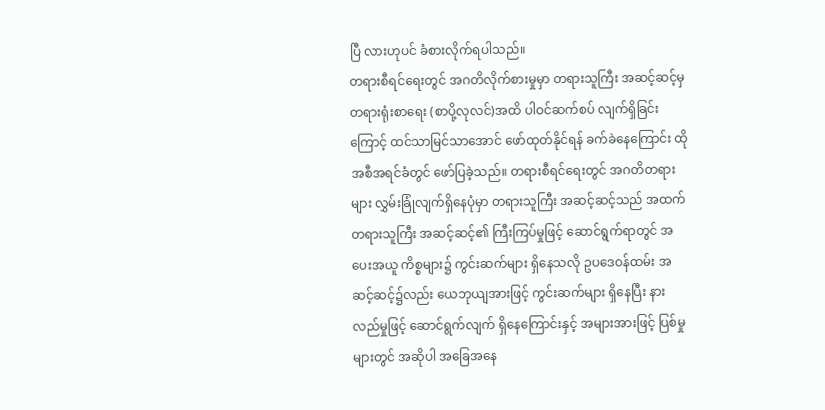ပြီ လားဟုပင် ခံစားလိုက်ရပါသည်။
တရားစီရင်ရေးတွင် အဂတိလိုက်စားမှုမှာ တရားသူကြီး အဆင့်ဆင့်မှ တရားရုံးစာရေး (စာပို့လုလင်)အထိ ပါဝင်ဆက်စပ် လျက်ရှိခြင်းကြောင့် ထင်သာမြင်သာအောင် ဖော်ထုတ်နိုင်ရန် ခက်ခဲနေကြောင်း ထိုအစီအရင်ခံတွင် ဖော်ပြခဲ့သည်။ တရားစီရင်ရေးတွင် အဂတိတရားများ လွှမ်းခြုံလျက်ရှိနေပုံမှာ တရားသူကြီး အဆင့်ဆင့်သည် အထက်တရားသူကြီး အဆင့်ဆင့်၏ ကြီးကြပ်မှုဖြင့် ဆောင်ရွက်ရာတွင် အပေးအယူ ကိစ္စများ၌ ကွင်းဆက်များ ရှိနေသလို ဥပဒေဝန်ထမ်း အဆင့်ဆင့်၌လည်း ယေဘုယျအားဖြင့် ကွင်းဆက်များ ရှိနေပြီး နားလည်မှုဖြင့် ဆောင်ရွက်လျက် ရှိနေကြောင်းနှင့် အများအားဖြင့် ပြစ်မှုများတွင် အဆိုပါ အခြေအနေ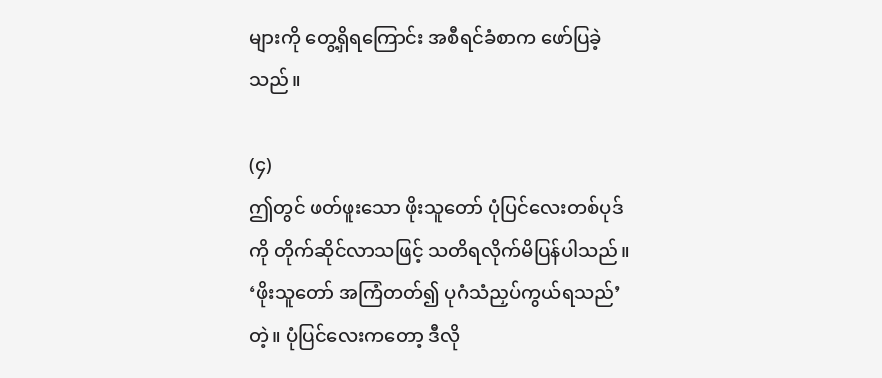များကို တွေ့ရှိရကြောင်း အစီရင်ခံစာက ဖော်ပြခဲ့သည်။

(၄)
ဤတွင် ဖတ်ဖူးသော ဖိုးသူတော် ပုံပြင်လေးတစ်ပုဒ်ကို တိုက်ဆိုင်လာသဖြင့် သတိရလိုက်မိပြန်ပါသည်။ ‘ဖိုးသူတော် အကြံတတ်၍ ပုဂံသံညှပ်ကွယ်ရသည်’ တဲ့။ ပုံပြင်လေးကတော့ ဒီလို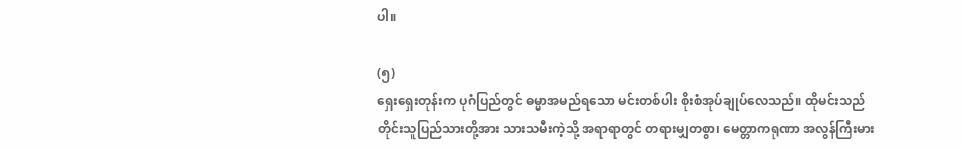ပါ။

(၅)
ရှေးရှေးတုန်းက ပုဂံပြည်တွင် ဓမ္မာအမည်ရသော မင်းတစ်ပါး စိုးစံအုပ်ချုပ်လေသည်။ ထိုမင်းသည် တိုင်းသူပြည်သားတို့အား သားသမီးကဲ့သို့ အရာရာတွင် တရားမျှတစွာ၊ မေတ္တာကရုဏာ အလွန်ကြီးမား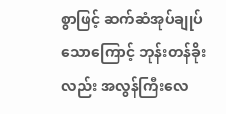စွာဖြင့် ဆက်ဆံအုပ်ချုပ်သောကြောင့် ဘုန်းတန်ခိုးလည်း အလွန်ကြီးလေ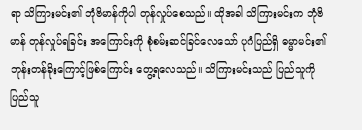ရာ သိကြားမင်း၏ ဘုံဗိမာန်ကိုပါ တုန်လှုပ်စေသည်။ ထိုအခါ သိကြားမင်းက ဘုံဗိမာန် တုန်လှုပ်ရခြင်း အကြောင်းကို စုံစမ်းဆင်ခြင်လေသော် ပုဂံပြည်ရှိ ဓမ္မာမင်း၏ ဘုန်းတန်ခိုးကြောင့်ဖြစ်ကြောင်း တွေ့ရလေသည်။ သိကြားမင်းသည် ပြည်သူကို ပြည်သူ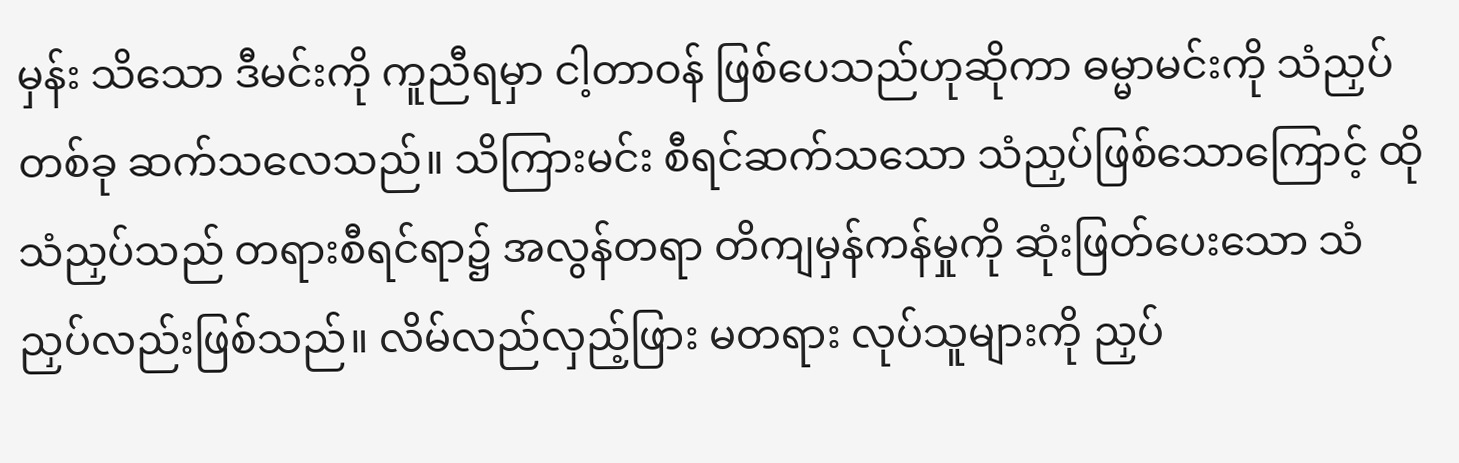မှန်း သိသော ဒီမင်းကို ကူညီရမှာ ငါ့တာဝန် ဖြစ်ပေသည်ဟုဆိုကာ ဓမ္မာမင်းကို သံညှပ်တစ်ခု ဆက်သလေသည်။ သိကြားမင်း စီရင်ဆက်သသော သံညှပ်ဖြစ်သောကြောင့် ထိုသံညှပ်သည် တရားစီရင်ရာ၌ အလွန်တရာ တိကျမှန်ကန်မှုကို ဆုံးဖြတ်ပေးသော သံညှပ်လည်းဖြစ်သည်။ လိမ်လည်လှည့်ဖြား မတရား လုပ်သူများကို ညှပ်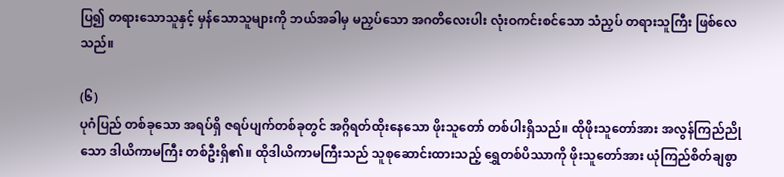ပြ၍ တရားသောသူနှင့် မှန်သောသူများကို ဘယ်အခါမှ မညှပ်သော အဂတိလေးပါး လုံးဝကင်းစင်သော သံညှပ် တရားသူကြီး ဖြစ်လေသည်။

(၆)
ပုဂံပြည် တစ်ခုသော အရပ်ရှိ ဇရပ်ပျက်တစ်ခုတွင် အဂ္ဂိရတ်ထိုးနေသော ဖိုးသူတော် တစ်ပါးရှိသည်။ ထိုဖိုးသူတော်အား အလွန်ကြည်ညိုသော ဒါယိကာမကြီး တစ်ဦးရှိ၏။ ထိုဒါယိကာမကြီးသည် သူစုဆောင်းထားသည့် ရွှေတစ်ပိဿာကို ဖိုးသူတော်အား ယုံကြည်စိတ်ချစွာ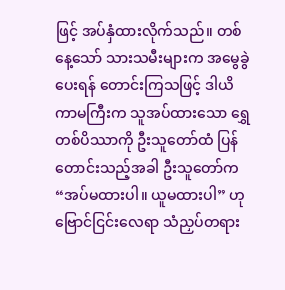ဖြင့် အပ်နှံထားလိုက်သည်။ တစ်နေ့သော် သားသမီးများက အမွေခွဲပေးရန် တောင်းကြသဖြင့် ဒါယိကာမကြီးက သူအပ်ထားသော ရွှေတစ်ပိဿာကို ဦးသူတော်ထံ ပြန်တောင်းသည့်အခါ ဦးသူတော်က “အပ်မထားပါ။ ယူမထားပါ” ဟု ဗြောင်ငြင်းလေရာ သံညှပ်တရား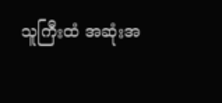သူကြီးထံ အဆုံးအ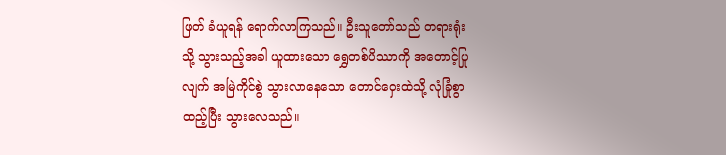ဖြတ် ခံယူရန် ရောက်လာကြသည်။ ဦးသူတော်သည် တရားရုံးသို့ သွားသည့်အခါ ယူထားသော ရွှေတစ်ပိဿာကို အတောင့်ပြုလျက် အမြဲကိုင်စွဲ သွားလာနေသော တောင်ဝှေးထဲသို့ လုံခြုံစွာထည့်ပြီး သွားလေသည်။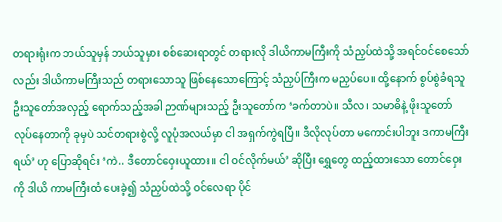တရားရုံးက ဘယ်သူမှန် ဘယ်သူမှား စစ်ဆေးရာတွင် တရားလို ဒါယိကာမကြီးကို သံညှပ်ထဲသို့ အရင်ဝင်စေသော်လည်း ဒါယိကာမကြီးသည် တရားသောသူ ဖြစ်နေသောကြောင့် သံညှပ်ကြီးက မညှပ်ပေ။ ထို့နောက် စွပ်စွဲခံရသူ ဦးသူတော်အလှည့် ရောက်သည့်အခါ ဉာဏ်များသည့် ဦးသူတော်က ‘ခက်တာပဲ။ သီလ၊ သမာဓိနဲ့ ဖိုးသူတော် လုပ်နေတာကို ခုမှပဲ သင်တရားစွဲလို့ လူပုံအလယ်မှာ ငါ အရှက်ကွဲရပြီ။ ဒီလိုလုပ်တာ မကောင်းပါဘူး ဒကာမကြီးရယ်’ ဟု ပြောဆိုရင်း ‘ကဲ.. ဒီတောင်ဝှေးယူထား။ ငါ ဝင်လိုက်မယ်’ ဆိုပြီး ရွှေတွေ ထည့်ထားသော တောင်ဝှေးကို ဒါယိ ကာမကြီးထံ ပေးခဲ့၍ သံညှပ်ထဲသို့ ဝင်လေရာ ပိုင်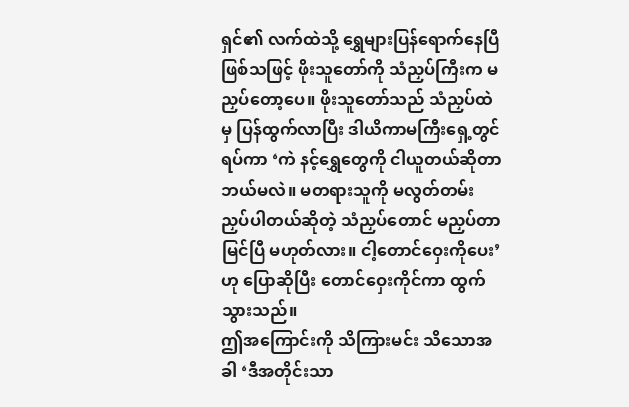ရှင်၏ လက်ထဲသို့ ရွှေများပြန်ရောက်နေပြီ ဖြစ်သဖြင့် ဖိုးသူတော်ကို သံညှပ်ကြီးက မညှပ်တော့ပေ။ ဖိုးသူတော်သည် သံညှပ်ထဲမှ ပြန်ထွက်လာပြီး ဒါယိကာမကြီးရှေ့တွင် ရပ်ကာ ‘ကဲ နင့်ရွှေတွေကို ငါယူတယ်ဆိုတာ ဘယ်မလဲ။ မတရားသူကို မလွတ်တမ်း ညှပ်ပါတယ်ဆိုတဲ့ သံညှပ်တောင် မညှပ်တာ မြင်ပြီ မဟုတ်လား။ ငါ့တောင်ဝှေးကိုပေး’ ဟု ပြောဆိုပြီး တောင်ဝှေးကိုင်ကာ ထွက်သွားသည်။
ဤအကြောင်းကို သိကြားမင်း သိသောအခါ ‘ဒီအတိုင်းသာ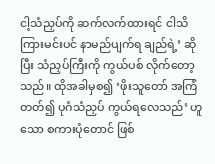ငါ့သံညှပ်ကို ဆက်လက်ထားရင် ငါသိကြားမင်းပင် နာမည်ပျက်ရ ချည်ရဲ့’ ဆိုပြီး သံညှပ်ကြီးကို ကွယ်ပစ် လိုက်တော့သည်။ ထိုအခါမှစ၍ ‘ဖိုးသူတော် အကြံတတ်၍ ပုဂံသံညှပ် ကွယ်ရလေသည်’ ဟူသော စကားပုံတောင် ဖြစ်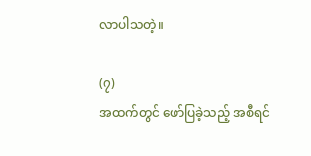လာပါသတဲ့။

(၇)
အထက်တွင် ဖော်ပြခဲ့သည့် အစီရင်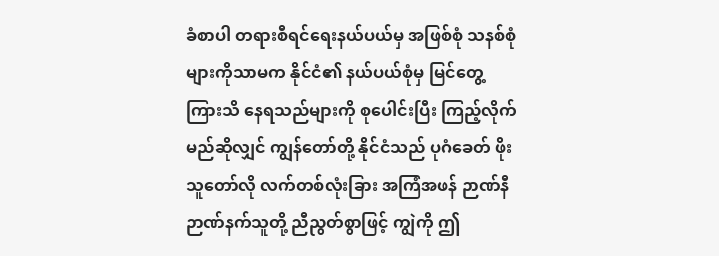ခံစာပါ တရားစီရင်ရေးနယ်ပယ်မှ အဖြစ်စုံ သနစ်စုံများကိုသာမက နိုင်ငံ၏ နယ်ပယ်စုံမှ မြင်တွေ့ကြားသိ နေရသည်များကို စုပေါင်းပြီး ကြည့်လိုက်မည်ဆိုလျှင် ကျွန်တော်တို့ နိုင်ငံသည် ပုဂံခေတ် ဖိုးသူတော်လို လက်တစ်လုံးခြား အကြံအဖန် ဉာဏ်နီ ဉာဏ်နက်သူတို့ ညီညွတ်စွာဖြင့် ကျွဲကို ဤ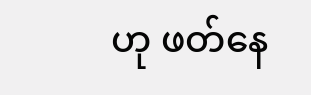ဟု ဖတ်နေ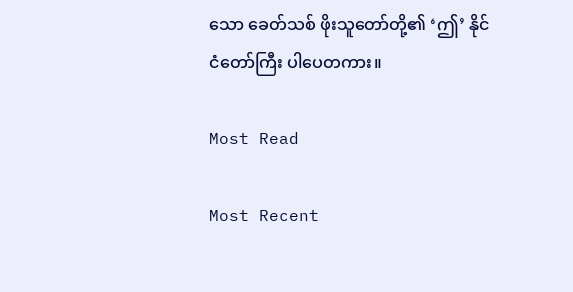သော ခေတ်သစ် ဖိုးသူတော်တို့၏ ‘ဤ’ နိုင်ငံတော်ကြီး ပါပေတကား။

Most Read

Most Recent